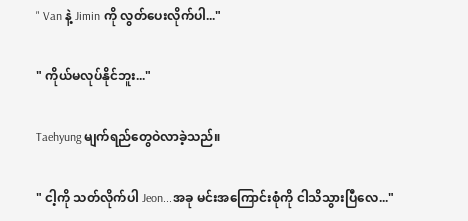" Van နဲ့ Jimin ကို လွတ်ပေးလိုက်ပါ..."

" ကိုယ်မလုပ်နိုင်ဘူး..."

Taehyung မျက်ရည်တွေဝဲလာခဲ့သည်။

" ငါ့ကို သတ်လိုက်ပါ Jeon...အခု မင်းအကြောင်းစုံကို ငါသိသွားပြီလေ..."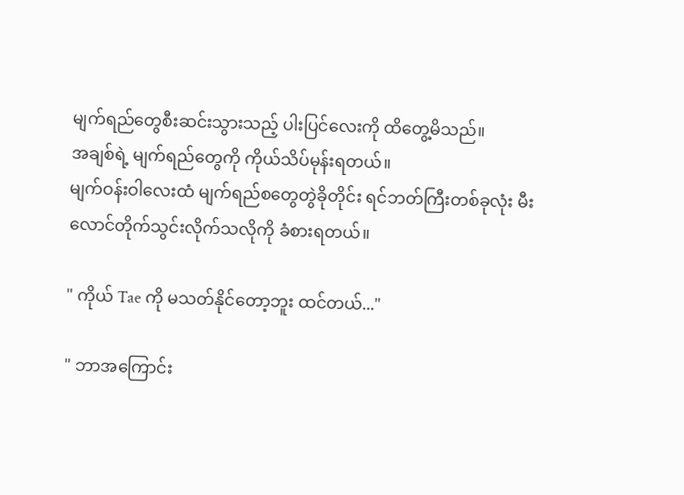မျက်ရည်တွေစီးဆင်းသွားသည့် ပါးပြင်လေးကို ထိတွေ့မိသည်။
အချစ်ရဲ့ မျက်ရည်တွေကို ကိုယ်သိပ်မုန်းရတယ်။
မျက်ဝန်းဝါလေးထံ မျက်ရည်စတွေတွဲခိုတိုင်း ရင်ဘတ်ကြီးတစ်ခုလုံး မီးလောင်တိုက်သွင်းလိုက်သလိုကို ခံစားရတယ်။

" ကိုယ် Tae ကို မသတ်နိုင်တော့ဘူး ထင်တယ်..."

" ဘာအကြောင်း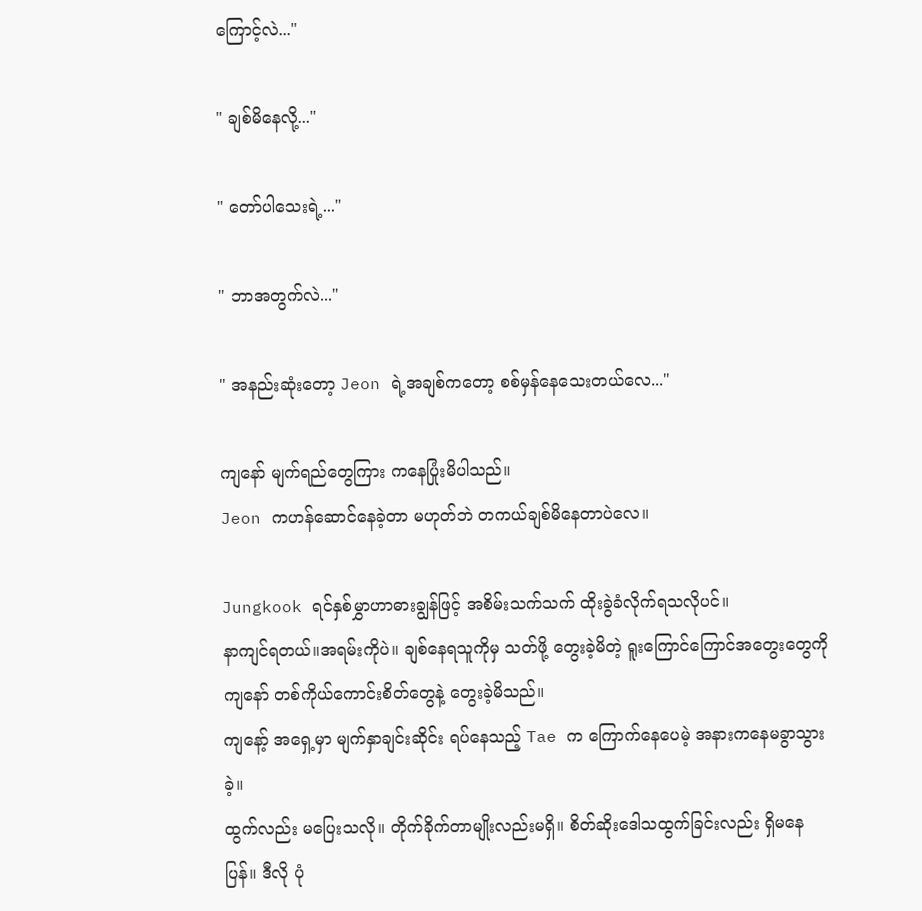ကြောင့်လဲ..."

" ချစ်မိနေလို့..."

" တော်ပါသေးရဲ့..."

" ဘာအတွက်လဲ..."

" အနည်းဆုံးတော့ Jeon ရဲ့အချစ်ကတော့ စစ်မှန်နေသေးတယ်လေ..."

ကျနော် မျက်ရည်တွေကြား ကနေပြုံးမိပါသည်။
Jeon ကဟန်ဆောင်နေခဲ့တာ မဟုတ်ဘဲ တကယ်ချစ်မိနေတာပဲလေ။

Jungkook ရင်နှစ်မွှာဟာဓားချွန်ဖြင့် အစိမ်းသက်သက် ထိုးခွဲခံလိုက်ရသလိုပင်။
နာကျင်ရတယ်။အရမ်းကိုပဲ။ ချစ်နေရသူကိုမှ သတ်ဖို့ တွေးခဲ့မိတဲ့ ရူးကြောင်ကြောင်အတွေးတွေကို ကျနော် တစ်ကိုယ်ကောင်းစိတ်တွေနဲ့ တွေးခဲ့မိသည်။
ကျနော့် အရှေ့မှာ မျက်နှာချင်းဆိုင်း ရပ်နေသည့် Tae က ကြောက်နေပေမဲ့ အနားကနေမခွာသွားခဲ့။
ထွက်လည်း မပြေးသလို။ တိုက်ခိုက်တာမျိုးလည်းမရှိ။ စိတ်ဆိုးဒေါသထွက်ခြင်းလည်း ရှိမနေပြန်။ ဒီလို ပုံ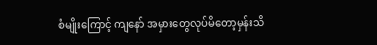စံမျိုးကြောင့် ကျနော် အမှားတွေလုပ်မိတော့မှန်းသိ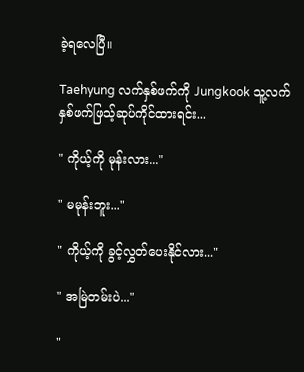ခဲ့ရလေပြီ။

Taehyung လက်နှစ်ဖက်ကို Jungkook သူ့လက်နှစ်ဖက်ဖြသ့်ဆုပ်ကိုင်ထားရင်း...

" ကိုယ့်ကို မုန်းလား..."

" မမုန်းဘူး..."

" ကိုယ့်ကို ခွင့်လွှတ်ပေးနိုင်လား..."

" အမြဲတမ်းပဲ..."

"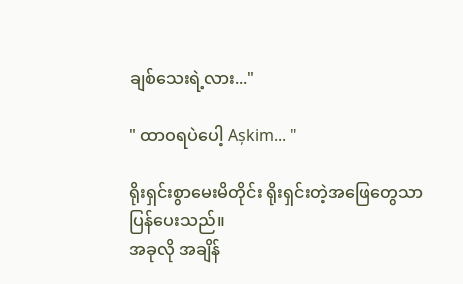ချစ်သေးရဲ့လား..."

" ထာဝရပဲပေါ့ Așkim... "

ရိုးရှင်းစွာမေးမိတိုင်း ရိုးရှင်းတဲ့အဖြေတွေသာပြန်ပေးသည်။
အခုလို အချိန်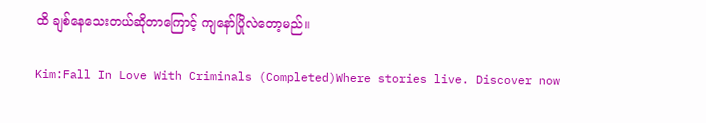ထိ ချစ်နေသေးတယ်ဆိုတာကြောင့် ကျနော်ပြိုလဲတော့မည်။

Kim:Fall In Love With Criminals (Completed)Where stories live. Discover now